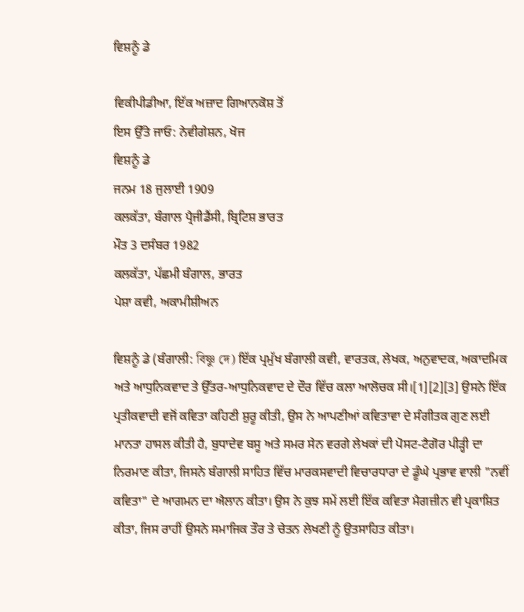ਵਿਸ਼ਨੂੰ ਡੇ

ਵਿਕੀਪੀਡੀਆ, ਇੱਕ ਅਜ਼ਾਦ ਗਿਆਨਕੋਸ਼ ਤੋਂ
ਇਸ ਉੱਤੇ ਜਾਓ: ਨੇਵੀਗੇਸ਼ਨ, ਖੋਜ
ਵਿਸ਼ਨੂੰ ਡੇ
ਜਨਮ 18 ਜੁਲਾਈ 1909
ਕਲਕੱਤਾ, ਬੰਗਾਲ ਪ੍ਰੈਜੀਡੈਂਸੀ, ਬ੍ਰਿਟਿਸ਼ ਭਾਰਤ
ਮੌਤ 3 ਦਸੰਬਰ 1982
ਕਲਕੱਤਾ, ਪੱਛਮੀ ਬੰਗਾਲ, ਭਾਰਤ
ਪੇਸ਼ਾ ਕਵੀ, ਅਕਾਮੀਸ਼ੀਅਨ

ਵਿਸ਼ਨੂੰ ਡੇ (ਬੰਗਾਲੀ: বিষ্ণু দে) ਇੱਕ ਪ੍ਰਮੁੱਖ ਬੰਗਾਲੀ ਕਵੀ, ਵਾਰਤਕ, ਲੇਖਕ, ਅਨੁਵਾਦਕ, ਅਕਾਦਮਿਕ ਅਤੇ ਆਧੁਨਿਕਵਾਦ ਤੇ ਉੱਤਰ-ਆਧੁਨਿਕਵਾਦ ਦੇ ਦੌਰ ਵਿੱਚ ਕਲਾ ਆਲੋਚਕ ਸੀ।[1][2][3] ਉਸਨੇ ਇੱਕ ਪ੍ਰਤੀਕਵਾਦੀ ਵਜੋਂ ਕਵਿਤਾ ਕਹਿਣੀ ਸ਼ੁਰੂ ਕੀਤੀ, ਉਸ ਨੇ ਆਪਣੀਆਂ ਕਵਿਤਾਵਾ ਦੇ ਸੰਗੀਤਕ ਗੁਣ ਲਈ ਮਾਨਤਾ ਹਾਸਲ ਕੀਤੀ ਹੈ, ਬੁਧਾਦੇਵ ਬਸੂ ਅਤੇ ਸਮਰ ਸੇਨ ਵਰਗੇ ਲੇਖਕਾਂ ਦੀ ਪੋਸਟ-ਟੈਗੋਰ ਪੀੜ੍ਹੀ ਦਾ ਨਿਰਮਾਣ ਕੀਤਾ, ਜਿਸਨੇ ਬੰਗਾਲੀ ਸਾਹਿਤ ਵਿੱਚ ਮਾਰਕਸਵਾਦੀ ਵਿਚਾਰਧਾਰਾ ਦੇ ਡੂੰਘੇ ਪ੍ਰਭਾਵ ਵਾਲੀ "ਨਵੀਂ ਕਵਿਤਾ" ਦੇ ਆਗਮਨ ਦਾ ਐਲਾਨ ਕੀਤਾ। ਉਸ ਨੇ ਕੁਝ ਸਮੇਂ ਲਈ ਇੱਕ ਕਵਿਤਾ ਮੈਗਜ਼ੀਨ ਵੀ ਪ੍ਰਕਾਸ਼ਿਤ ਕੀਤਾ, ਜਿਸ ਰਾਹੀਂ ਉਸਨੇ ਸਮਾਜਿਕ ਤੌਰ ਤੇ ਚੇਤਨ ਲੇਖਣੀ ਨੂੰ ਉਤਸਾਹਿਤ ਕੀਤਾ।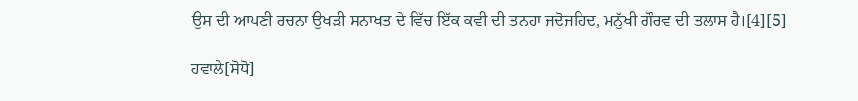ਉਸ ਦੀ ਆਪਣੀ ਰਚਨਾ ਉਖੜੀ ਸਨਾਖਤ ਦੇ ਵਿੱਚ ਇੱਕ ਕਵੀ ਦੀ ਤਨਹਾ ਜਦੋਜਹਿਦ, ਮਨੁੱਖੀ ਗੌਰਵ ਦੀ ਤਲਾਸ ਹੈ।[4][5]

ਹਵਾਲੇ[ਸੋਧੋ]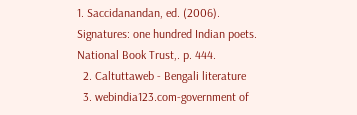1. Saccidanandan, ed. (2006). Signatures: one hundred Indian poets. National Book Trust,. p. 444.
  2. Caltuttaweb - Bengali literature
  3. webindia123.com-government of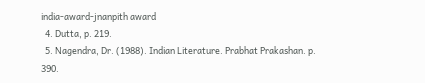india-award-jnanpith award
  4. Dutta, p. 219.
  5. Nagendra, Dr. (1988). Indian Literature. Prabhat Prakashan. p. 390.